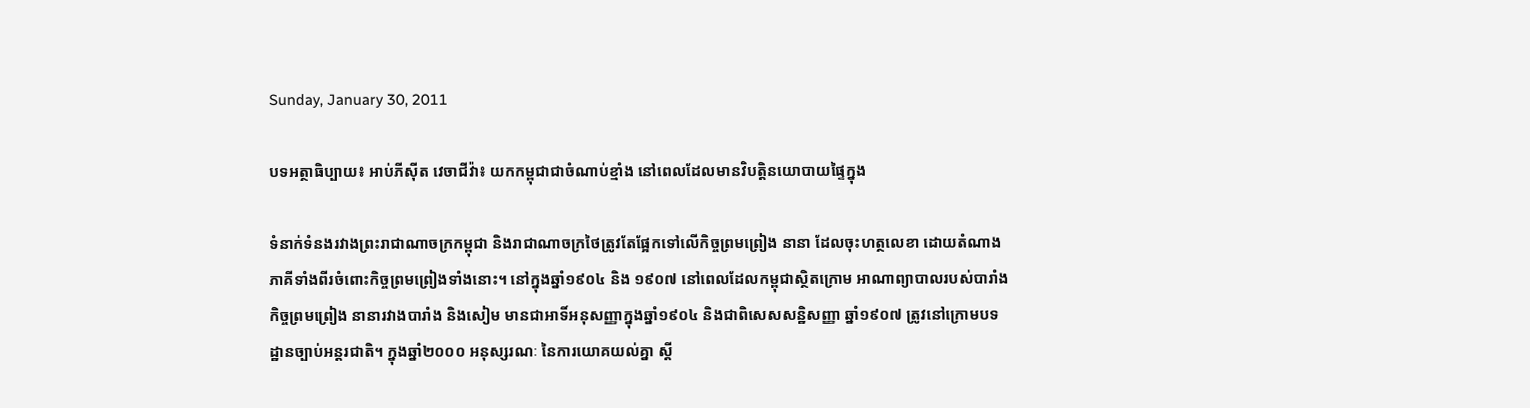Sunday, January 30, 2011

បទអត្ថាធិប្បាយ៖ អាប់ភីស៊ីត វេចាជីវ៉ា៖ យកកម្ពុជាជាចំណាប់ខ្មាំង នៅពេលដែលមានវិបត្ដិនយោបាយផ្ទៃក្នុង

ទំនាក់ទំនងរវាងព្រះរាជាណាចក្រកម្ពុជា និងរាជាណាចក្រថៃត្រូវតែផ្អែកទៅលើកិច្ចព្រមព្រៀង នានា ដែលចុះហត្ថលេខា ដោយតំណាងភាគីទាំងពីរចំពោះកិច្ចព្រមព្រៀងទាំងនោះ។ នៅក្នុងឆ្នាំ១៩០៤ និង ១៩០៧ នៅពេលដែលកម្ពុជាស្ថិតក្រោម អាណាព្យាបាលរបស់បារាំង កិច្ចព្រមព្រៀង នានារវាងបារាំង និងសៀម មានជាអាទិ៍អនុសញ្ញាក្នុងឆ្នាំ១៩០៤ និងជាពិសេសសន្ឋិសញ្ញា ឆ្នាំ១៩០៧ ត្រូវនៅក្រោមបទដ្ឋានច្បាប់អន្ដរជាតិ។ ក្នុងឆ្នាំ២០០០ អនុស្សរណៈ នៃការយោគយល់គ្នា ស្ដី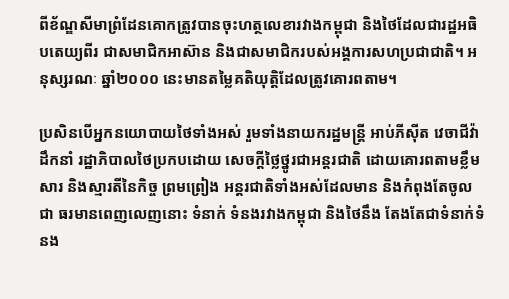ពីខ័ណ្ឌសីមាព្រំដែនគោកត្រូវបានចុះហត្ថលេខារវាងកម្ពុជា និងថៃដែលជារដ្ឋអធិបតេយ្យពីរ ជាសមាជិកអាស៊ាន និងជាសមាជិករបស់អង្គការសហប្រជាជាតិ។ អនុស្សរណៈ ឆ្នាំ២០០០ នេះមានតម្លៃគតិយុត្តិដែលត្រូវគោរពតាម។

ប្រសិនបើអ្នកនយោបាយថៃទាំងអស់ រួមទាំងនាយករដ្ឋមន្ដ្រី អាប់ភីស៊ីត វេចាជីវ៉ា ដឹកនាំ រដ្ឋាភិបាលថៃប្រកបដោយ សេចក្ដីថ្លៃថ្នូរជាអន្ដរជាតិ ដោយគោរពតាមខ្លឹមសារ និងស្មារតីនៃកិច្ច ព្រមព្រៀង អន្ដរជាតិទាំងអស់ដែលមាន និងកំពុងតែចូលជា ធរមានពេញលេញនោះ ទំនាក់ ទំនងរវាងកម្ពុជា និងថៃនឹង តែងតែជាទំនាក់ទំនង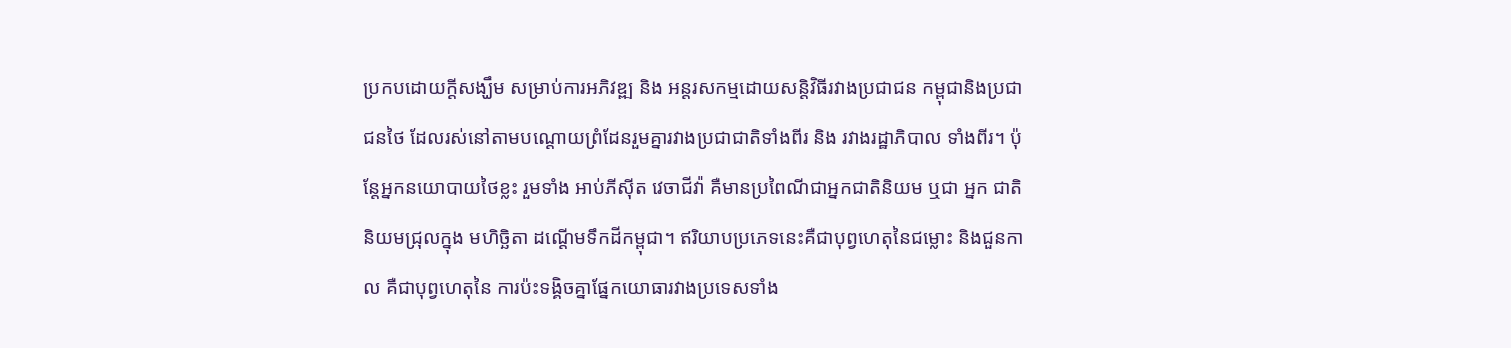ប្រកបដោយក្ដីសង្ឃឹម សម្រាប់ការអភិវឌ្ឍ និង អន្ដរសកម្មដោយសន្ដិវិធីរវាងប្រជាជន កម្ពុជានិងប្រជាជនថៃ ដែលរស់នៅតាមបណ្ដោយព្រំដែនរួមគ្នារវាងប្រជាជាតិទាំងពីរ និង រវាងរដ្ឋាភិបាល ទាំងពីរ។ ប៉ុន្ដែអ្នកនយោបាយថៃខ្លះ រួមទាំង អាប់ភីស៊ីត វេចាជីវ៉ា គឺមានប្រពៃណីជាអ្នកជាតិនិយម ឬជា អ្នក ជាតិនិយមជ្រុលក្នុង មហិច្ឆិតា ដណ្ដើមទឹកដីកម្ពុជា។ ឥរិយាបប្រភេទនេះគឺជាបុព្វហេតុនៃជម្លោះ និងជួនកាល គឺជាបុព្វហេតុនៃ ការប៉ះទង្គិចគ្នាផ្នែកយោធារវាងប្រទេសទាំង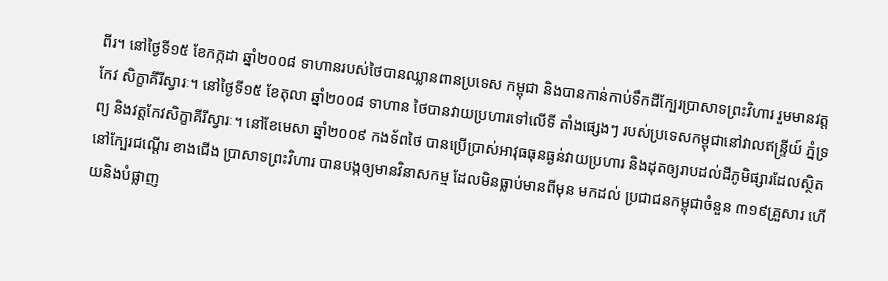ពីរ។ នៅថ្ងៃទី១៥ ខែកក្កដា ឆ្នាំ២០០៨ ទាហានរបស់ថៃបានឈ្លានពានប្រទេស កម្ពុជា និងបានកាន់កាប់ទឹកដីក្បែរប្រាសាទព្រះវិហារ រួមមានវត្ដកែវ សិក្ខាគីរីស្វារៈ។ នៅថ្ងៃទី១៥ ខែតុលា ឆ្នាំ២០០៨ ទាហាន ថៃបានវាយប្រហារទៅលើទី តាំងផ្សេងៗ របស់ប្រទេសកម្ពុជានៅវាលឥន្ទ្រីយ៍ ភ្នំទ្រព្យ និងវត្ដកែវសិក្ខាគីរីស្វារៈ។ នៅខែមេសា ឆ្នាំ២០០៩ កងទ័ពថៃ បានប្រើប្រាស់អាវុធធុនធ្ងន់វាយប្រហារ និងដុតឲ្យរាបដល់ដីភូមិផ្សារដែលស្ថិតនៅក្បែរជណ្ដើរ ខាងជើង ប្រាសាទព្រះវិហារ បានបង្កឲ្យមានវិនាសកម្ម ដែលមិនធ្លាប់មានពីមុន មកដល់ ប្រជាជនកម្ពុជាចំនួន ៣១៩គ្រួសារ ហើយនិងបំផ្លាញ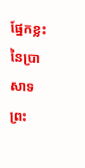ផ្នែកខ្លះនៃប្រាសាទព្រះ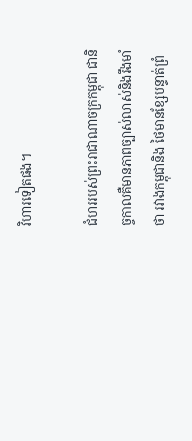វិហារទៀតផង។

ជំហររបស់ព្រះរាជាណាចក្រកម្ពុជា ជានិច្ចកាលគឺមានភាពច្បាស់លាស់និងរឹងមាំថា រវាងកម្ពុជានិង ថៃមានខ្សែបន្ទាត់ព្រំ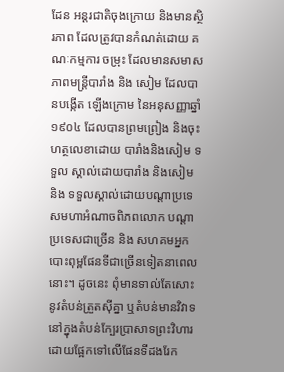ដែន អន្ដរជាតិចុងក្រោយ និងមានស្ថិរភាព ដែលត្រូវបានកំណត់ដោយ គណៈកម្មការ ចម្រុះ ដែលមានសមាសភាពមន្ដ្រីបារាំង និង សៀម ដែលបានបង្កើត ឡើងក្រោម នៃអនុសញ្ញាឆ្នាំ១៩០៤ ដែលបានព្រមព្រៀង និងចុះហត្ថលេខាដោយ បារាំងនិងសៀម ទទួល ស្គាល់ដោយបារាំង និងសៀម និង ទទួលស្គាល់ដោយបណ្ដាប្រទេសមហាអំណាចពិភពលោក បណ្ដាប្រទេសជាច្រើន និង សហគមអ្នក បោះពុម្ពផែនទីជាច្រើនទៀតនាពេលនោះ។ ដូចនេះ ពុំមានទាល់តែសោះនូវតំបន់ត្រួតស៊ីគ្នា ឬតំបន់មានវិវាទ នៅក្នុងតំបន់ក្បែរប្រាសាទព្រះវិហារ ដោយផ្អែកទៅលើផែនទីដងរែក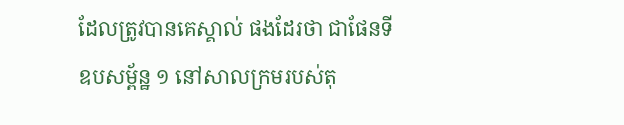ដែលត្រូវបានគេស្គាល់ ផងដែរថា ជាផែនទីឧបសម្ព័ន្ឋ ១ នៅសាលក្រមរបស់តុ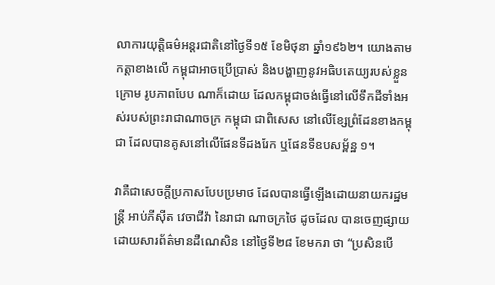លាការយុត្ដិធម៌អន្ដរជាតិនៅថ្ងៃទី១៥ ខែមិថុនា ឆ្នាំ១៩៦២។ យោងតាម កត្ដាខាងលើ កម្ពុជាអាចប្រើប្រាស់ និងបង្ហាញនូវអធិបតេយ្យរបស់ខ្លួនក្រោម រូបភាពបែប ណាក៏ដោយ ដែលកម្ពុជាចង់ធ្វើនៅលើទឹកដីទាំងអស់របស់ព្រះរាជាណាចក្រ កម្ពុជា ជាពិសេស នៅលើខ្សែព្រំដែនខាងកម្ពុជា ដែលបានគូសនៅលើផែនទីដងរែក ឬផែនទីឧបសម្ព័ន្ឋ ១។

វាគឺជាសេចក្តីប្រកាសបែបប្រមាថ ដែលបានធ្វើឡើងដោយនាយករដ្ឋមន្រ្តី អាប់ភីស៊ីត វេចាជីវ៉ា នៃរាជា ណាចក្រថៃ ដូចដែល បានចេញផ្សាយដោយសារព័ត៌មានដឺណេសិន នៅថ្ងៃទី២៨ ខែមករា ថា “ប្រសិនបើ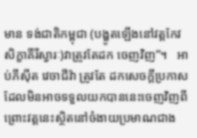មាន ទង់ជាតិកម្ពុជា (បង្ហូតឡើងនៅវត្តកែវ សិក្ខាគីរីស្វារៈ)វាត្រូវតែដក ចេញវិញ”។   អាប់ភីស៊ីត វេចាជីវ៉ា ត្រូវតែ ដកសេចក្តីប្រកាស ដែលមិនអាចទទួលយកបាននេះចេញវិញពីព្រោះវត្តនេះស្ថិតនៅចំងាយប្រមាណជាង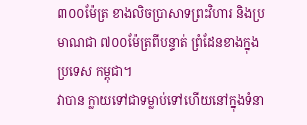៣០០ម៉ែត្រ ខាងលិចប្រាសាទព្រះវិហារ និងប្រមាណជា ៧០០ម៉ែត្រពីបន្ទាត់ ព្រំដែនខាងក្នុងប្រទេស កម្ពុជា។
វាបាន ក្លាយទៅជាទម្លាប់ទៅហើយនៅក្នុងទំនា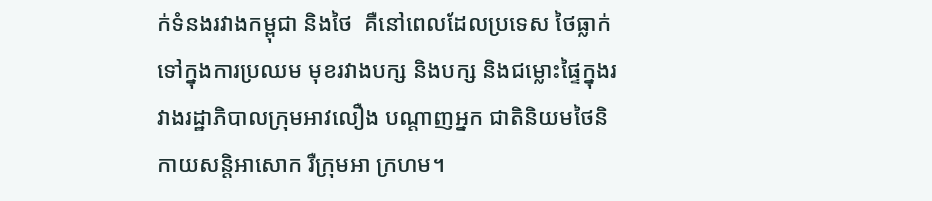ក់ទំនងរវាងកម្ពុជា និងថៃ  គឺនៅពេលដែលប្រទេស ថៃធ្លាក់ទៅក្នុងការប្រឈម មុខរវាងបក្ស និងបក្ស និងជម្លោះផ្ទៃក្នុងរវាងរដ្ឋាភិបាលក្រុមអាវលឿង បណ្តាញអ្នក ជាតិនិយមថៃនិកាយសន្តិអាសោក រឺក្រុមអា ក្រហម។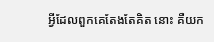អ្វីដែលពួកគេតែងតែគិត នោះ គឺយក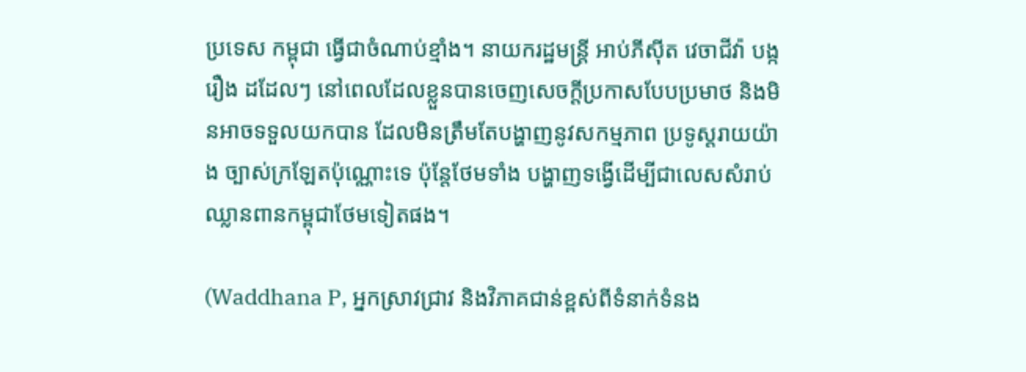ប្រទេស កម្ពុជា ធ្វើជាចំណាប់ខ្មាំង។ នាយករដ្ឋមន្រ្តី អាប់ភីស៊ីត វេចាជីវ៉ា បង្ករឿង ដដែលៗ នៅពេលដែលខ្លួនបានចេញសេចក្តីប្រកាសបែបប្រមាថ និងមិនអាចទទួលយកបាន ដែលមិនត្រឹមតែបង្ហាញនូវសកម្មភាព ប្រទូស្តរាយយ៉ាង ច្បាស់ក្រឡែតប៉ុណ្ណោះទេ ប៉ុន្តែថែមទាំង បង្ហាញទង្វើដើម្បីជាលេសសំរាប់ឈ្លានពានកម្ពុជាថែមទៀតផង។

(Waddhana P, អ្នកស្រាវជ្រាវ និងវិភាគជាន់ខ្ពស់ពីទំនាក់ទំនង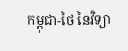កម្ពុជា-ថៃ នៃវិទ្យា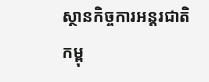ស្ថានកិច្ចការអន្តរជាតិកម្ពុ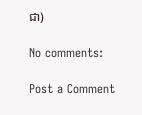ជា)

No comments:

Post a Comment